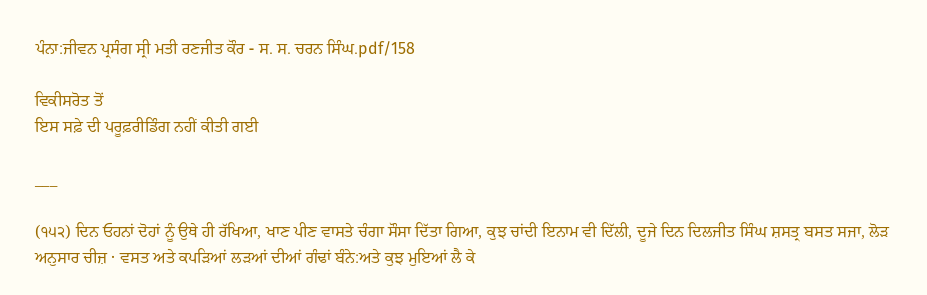ਪੰਨਾ:ਜੀਵਨ ਪ੍ਰਸੰਗ ਸ੍ਰੀ ਮਤੀ ਰਣਜੀਤ ਕੌਰ - ਸ. ਸ. ਚਰਨ ਸਿੰਘ.pdf/158

ਵਿਕੀਸਰੋਤ ਤੋਂ
ਇਸ ਸਫ਼ੇ ਦੀ ਪਰੂਫ਼ਰੀਡਿੰਗ ਨਹੀਂ ਕੀਤੀ ਗਈ

___

(੧੫੨) ਦਿਨ ਓਹਨਾਂ ਦੋਹਾਂ ਨੂੰ ਉਥੇ ਹੀ ਰੱਖਿਆ, ਖਾਣ ਪੀਣ ਵਾਸਤੇ ਚੰਗਾ ਸੌਸਾ ਦਿੱਤਾ ਗਿਆ, ਕੁਝ ਚਾਂਦੀ ਇਨਾਮ ਵੀ ਦਿੱਲੀ, ਦੂਜੇ ਦਿਨ ਦਿਲਜੀਤ ਸਿੰਘ ਸ਼ਸਤ੍ਰ ਬਸਤ ਸਜਾ, ਲੋੜ ਅਨੁਸਾਰ ਚੀਜ਼ · ਵਸਤ ਅਤੇ ਕਪੜਿਆਂ ਲੜਆਂ ਦੀਆਂ ਗੰਢਾਂ ਬੰਨੇ:ਅਤੇ ਕੁਝ ਮੁਇਆਂ ਲੈ ਕੇ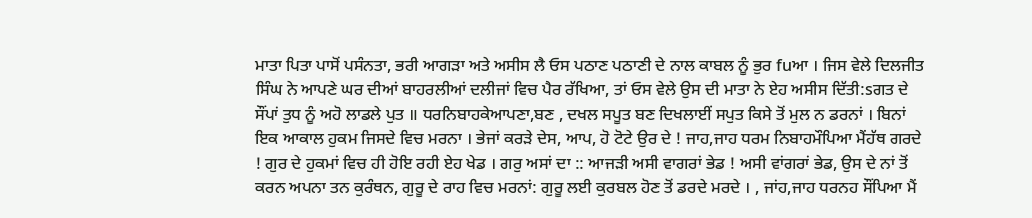ਮਾਤਾ ਪਿਤਾ ਪਾਸੋਂ ਪਸੰਨਤਾ, ਭਰੀ ਆਗੜਾ ਅਤੇ ਅਸੀਸ ਲੈ ਓਸ ਪਠਾਣ ਪਠਾਣੀ ਦੇ ਨਾਲ ਕਾਬਲ ਨੂੰ ਭੁਰ fuਆ । ਜਿਸ ਵੇਲੇ ਦਿਲਜੀਤ ਸਿੰਘ ਨੇ ਆਪਣੇ ਘਰ ਦੀਆਂ ਬਾਹਰਲੀਆਂ ਦਲੀਜਾਂ ਵਿਚ ਪੈਰ ਰੱਖਿਆ, ਤਾਂ ਓਸ ਵੇਲੇ ਉਸ ਦੀ ਮਾਤਾ ਨੇ ਏਹ ਅਸੀਸ ਦਿੱਤੀ:sਗਤ ਦੇ ਸੌਂਪਾਂ ਤੁਧ ਨੂੰ ਅਹੋ ਲਾਡਲੇ ਪੁਤ ॥ ਧਰਨਿਬਾਹਕੇਆਪਣਾ,ਬਣ , ਦਖਲ ਸਪੂਤ ਬਣ ਦਿਖਲਾਈਂ ਸਪੁਤ ਕਿਸੇ ਤੋਂ ਮੁਲ ਨ ਡਰਨਾਂ । ਬਿਨਾਂ ਇਕ ਆਕਾਲ ਹੁਕਮ ਜਿਸਦੇ ਵਿਚ ਮਰਨਾ । ਭੇਜਾਂ ਕਰੜੇ ਦੇਸ, ਆਪ, ਹੋ ਟੋਟੇ ਉਰ ਦੇ ! ਜਾਹ,ਜਾਹ ਧਰਮ ਨਿਬਾਹਮੌਪਿਆ ਮੈਂਹੱਥ ਗਰਦੇ ! ਗੁਰ ਦੇ ਹੁਕਮਾਂ ਵਿਚ ਹੀ ਹੋਇ ਰਹੀ ਏਹ ਖੇਡ । ਗਰੁ ਅਸਾਂ ਦਾ :: ਆਜੜੀ ਅਸੀ ਵਾਗਰਾਂ ਭੇਡ ! ਅਸੀ ਵਾਂਗਰਾਂ ਭੇਡ, ਉਸ ਦੇ ਨਾਂ ਤੋਂ ਕਰਨ ਅਪਨਾ ਤਨ ਕੁਰੰਥਨ, ਗੁਰੂ ਦੇ ਰਾਹ ਵਿਚ ਮਰਨਾਂ: ਗੁਰੂ ਲਈ ਕੁਰਬਲ ਹੋਣ ਤੋਂ ਡਰਦੇ ਮਰਦੇ । , ਜਾਂਹ,ਜਾਹ ਧਰਨਹ ਸੌਂਪਿਆ ਮੈਂ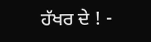ਹੱਖਰ ਦੇ ! -